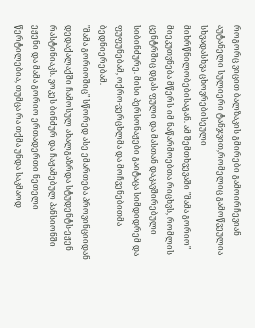როგორც ვიცით ბალზაკის გმირები გამოირჩევიან აუტანელი სულიერი ტანჯვით,რომელიც გამოწვეულია სხვადასხვა ცხოვრებისეული
მიხრწნილობებისაგან. ამ შემთხვევაში "მამა გორიო" მიეკუთვნება მწერს იმ ნაწარმოებთა რიცხვს, რომლის ცენტრშიც დგას ფული და მასთან დაკავშირებული სიბინძურე. მისი პერსონაჟები გაიტაცა სიმდიდრემ და ფუფუნებამ, ოქრო-ვერცხლმა და მოჩვენებითმა ბედნიერებამ.
"მამა გორიოშიც" სწორედ ასე ემართება პროვინციიდან დედაქალაქში ჩამოსულ ახალგაზრდა სტუდენტს-ეჟენ რასტინიაკს. ვოკეს ბინძურ და ჩაჟამებულ პანსიონში ეჟენი და მამა გორიო ერთადერთი ნეთელი წერტილებია, თუმცა რა თქმა უნდა საკმაოდ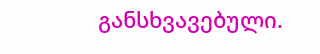განსხვავებული.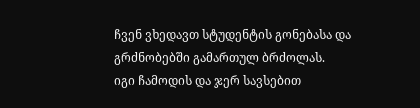ჩვენ ვხედავთ სტუდენტის გონებასა და გრძნობებში გამართულ ბრძოლას.
იგი ჩამოდის და ჯერ სავსებით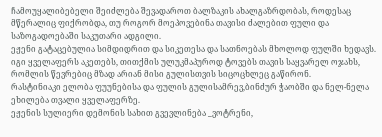ჩამოუყალიბებელი შეიძლება შევადაროთ ბალზაკის ახალგაზრდობას, როდესაც მწერალიც ფიქრობდა, თუ როგორ მოეპოვებინა თავისი ძალებით ფული და საზოგადოებაში საკუთარი ადგილი.
ეჟენი გატაცებულია სიმდიდრით და სიკეთესა და სათნოებას მხოლოდ ფულში ხედავს. იგი ყველაფერს აკეთებს, თითქმის ულუკმაპუროდ ტოვებს თავის საყვარელ ოჯახს, რომლის წევრებიც მზად არიან მისი გულისთვის სიცოცხლეც გაწირონ.
რასტინიაკი ელობა ფუუნებისა და ფულის გულისამრევ,ბინძურ ჭაობში და ნელ-ნელა ეხილება თვალი ყველაფერზე.
ეჟენის სულიერი დემონის სახით გვევლინება _ვოტრენი,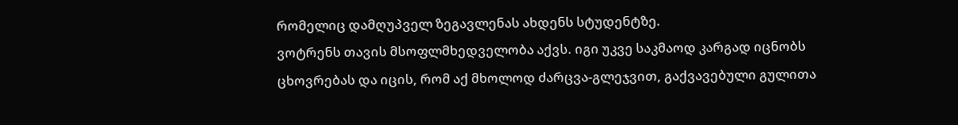რომელიც დამღუპველ ზეგავლენას ახდენს სტუდენტზე.
ვოტრენს თავის მსოფლმხედველობა აქვს. იგი უკვე საკმაოდ კარგად იცნობს ცხოვრებას და იცის, რომ აქ მხოლოდ ძარცვა-გლეჯვით, გაქვავებული გულითა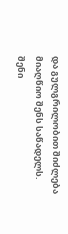და გულგრილობით შიძლება მიაღწიო შენს საწადელს. შენი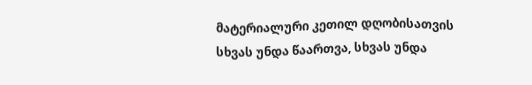მატერიალური კეთილ დღობისათვის სხვას უნდა წაართვა, სხვას უნდა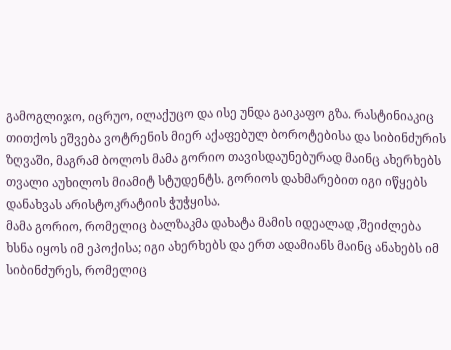გამოგლიჯო, იცრუო, ილაქუცო და ისე უნდა გაიკაფო გზა. რასტინიაკიც თითქოს ეშვება ვოტრენის მიერ აქაფებულ ბოროტებისა და სიბინძურის ზღვაში, მაგრამ ბოლოს მამა გორიო თავისდაუნებურად მაინც ახერხებს თვალი აუხილოს მიამიტ სტუდენტს. გორიოს დახმარებით იგი იწყებს დანახვას არისტოკრატიის ჭუჭყისა.
მამა გორიო, რომელიც ბალზაკმა დახატა მამის იდეალად ,შეიძლება ხსნა იყოს იმ ეპოქისა; იგი ახერხებს და ერთ ადამიანს მაინც ანახებს იმ სიბინძურეს, რომელიც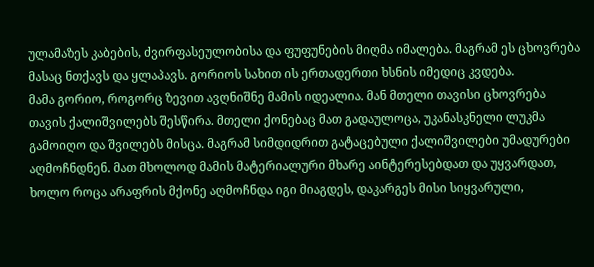ულამაზეს კაბების, ძვირფასეულობისა და ფუფუნების მიღმა იმალება. მაგრამ ეს ცხოვრება მასაც ნთქავს და ყლაპავს. გორიოს სახით ის ერთადერთი ხსნის იმედიც კვდება.
მამა გორიო, როგორც ზევით ავღნიშნე მამის იდეალია. მან მთელი თავისი ცხოვრება თავის ქალიშვილებს შესწირა. მთელი ქონებაც მათ გადაულოცა, უკანასკნელი ლუკმა გამოიღო და შვილებს მისცა. მაგრამ სიმდიდრით გატაცებული ქალიშვილები უმადურები აღმოჩნდნენ. მათ მხოლოდ მამის მატერიალური მხარე აინტერესებდათ და უყვარდათ, ხოლო როცა არაფრის მქონე აღმოჩნდა იგი მიაგდეს, დაკარგეს მისი სიყვარული,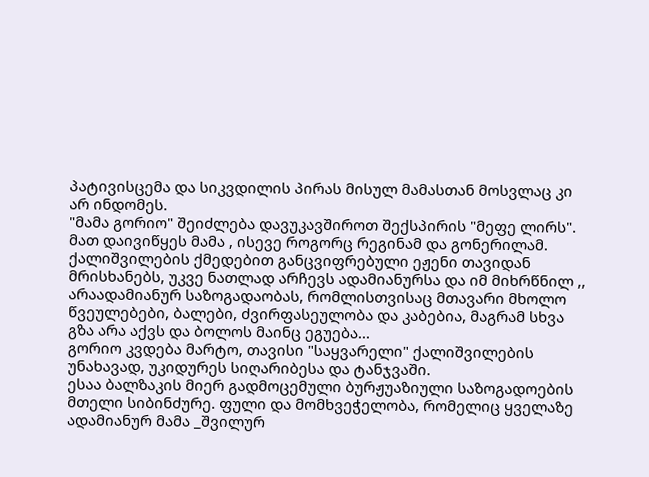პატივისცემა და სიკვდილის პირას მისულ მამასთან მოსვლაც კი არ ინდომეს.
"მამა გორიო" შეიძლება დავუკავშიროთ შექსპირის "მეფე ლირს". მათ დაივიწყეს მამა , ისევე როგორც რეგინამ და გონერილამ.
ქალიშვილების ქმედებით განცვიფრებული ეჟენი თავიდან მრისხანებს, უკვე ნათლად არჩევს ადამიანურსა და იმ მიხრწნილ ,, არაადამიანურ საზოგადაობას, რომლისთვისაც მთავარი მხოლო წვეულებები, ბალები, ძვირფასეულობა და კაბებია, მაგრამ სხვა გზა არა აქვს და ბოლოს მაინც ეგუება...
გორიო კვდება მარტო, თავისი "საყვარელი" ქალიშვილების უნახავად, უკიდურეს სიღარიბესა და ტანჯვაში.
ესაა ბალზაკის მიერ გადმოცემული ბურჟუაზიული საზოგადოების მთელი სიბინძურე. ფული და მომხვეჭელობა, რომელიც ყველაზე ადამიანურ მამა _შვილურ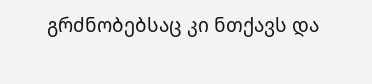გრძნობებსაც კი ნთქავს და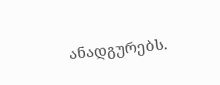ანადგურებს.